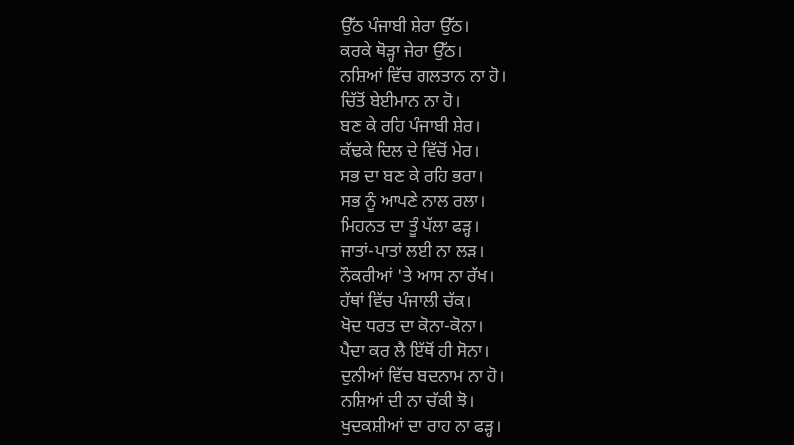ਉੱਠ ਪੰਜਾਬੀ ਸ਼ੇਰਾ ਉੱਠ।
ਕਰਕੇ ਥੋੜ੍ਹਾ ਜੇਰਾ ਉੱਠ।
ਨਸ਼ਿਆਂ ਵਿੱਚ ਗਲਤਾਨ ਨਾ ਹੋ।
ਚਿੱਤੋਂ ਬੇਈਮਾਨ ਨਾ ਹੋ।
ਬਣ ਕੇ ਰਹਿ ਪੰਜਾਬੀ ਸ਼ੇਰ।
ਕੱਢਕੇ ਦਿਲ ਦੇ ਵਿੱਚੋਂ ਮੇਰ।
ਸਭ ਦਾ ਬਣ ਕੇ ਰਹਿ ਭਰਾ।
ਸਭ ਨੂੰ ਆਪਣੇ ਨਾਲ ਰਲਾ।
ਮਿਹਨਤ ਦਾ ਤੂੰ ਪੱਲਾ ਫੜ੍ਹ।
ਜਾਤਾਂ-ਪਾਤਾਂ ਲਈ ਨਾ ਲੜ।
ਨੌਕਰੀਆਂ 'ਤੇ ਆਸ ਨਾ ਰੱਖ।
ਹੱਥਾਂ ਵਿੱਚ ਪੰਜਾਲੀ ਚੱਕ।
ਖੋਦ ਧਰਤ ਦਾ ਕੋਨਾ-ਕੋਨਾ।
ਪੈਦਾ ਕਰ ਲੈ ਇੱਥੋਂ ਹੀ ਸੋਨਾ।
ਦੁਨੀਆਂ ਵਿੱਚ ਬਦਨਾਮ ਨਾ ਹੋ।
ਨਸ਼ਿਆਂ ਦੀ ਨਾ ਚੱਕੀ ਝੋ।
ਖੁਦਕਸ਼ੀਆਂ ਦਾ ਰਾਹ ਨਾ ਫੜ੍ਹ।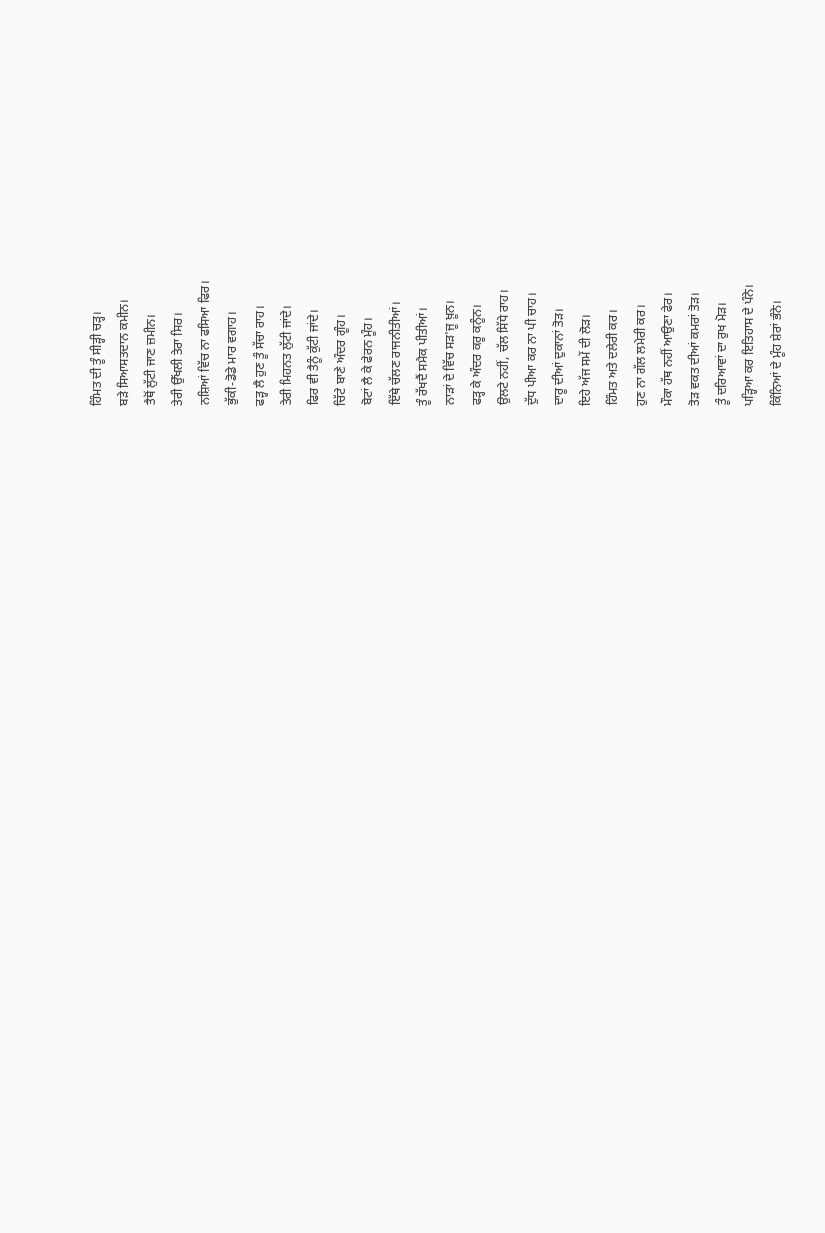ਹਿੰਮਤ ਦੀ ਤੂੰ ਸੀੜ੍ਹੀ ਚੜ੍ਹ।
ਬੜੇ ਸਿਆਸਤਦਾਨ ਕਮੀਨ।
ਤੈਥੋਂ ਲੁੱਟੀ ਜਾਣ ਜ਼ਮੀਨ।
ਤੇਰੀ ਉੱਖਲੀ ਤੇਰਾ ਸਿਰ।
ਨਸ਼ਿਆਂ ਵਿੱਚ ਨਾ ਫਸਿਆ ਫਿਰ।
ਭੁੱਕੀ-ਡੋਡੇ ਮਾਰ ਵਗਾਹ।
ਫੜ੍ਹ ਲੈ ਹੁਣ ਤੂੰ ਸੱਚਾ ਰਾਹ।
ਤੇਰੀ ਮਿਹਨਤ ਲੁੱਟੀ ਜਾਂਦੇ।
ਫਿਰ ਵੀ ਤੈਨੂੰ ਕੁੱਟੀ ਜਾਂਦੇ।
ਚਿੱਟੇ ਬਾਣੇ ਅੰਦਰ ਗੂੰਹ।
ਬੋਟਾਂ ਲੈ ਕੇ ਫੇਰਨ ਮੂੰਹ।
ਇੱਥੇ ਚੱਲਣ ਰਾਜਨੀਤੀਆਂ।
ਤੂੰ ਰੱਖਦੈਂ ਸਮੈਕ ਪੀਤੀਆਂ।
ਨਾੜਾਂ ਦੇ ਵਿੱਚ ਸੜ'ਜੂ ਖ਼ੂਨ।
ਫੜ੍ਹ ਕੇ ਅੰਦਰ ਕਰੂ ਕਨੂੰਨ।
ਉਲਟੇ ਨਹੀਂ, ਚੱਲ ਸਿੱਧੇ ਰਾਹ।
ਦੁੱਧ ਪੀਆ ਕਰ ਨਾ ਪੀ ਚਾਹ।
ਦਾਰੂ ਦੀਆਂ ਦੁਕਾਨਾਂ ਤੋੜ।
ਇਹੇ ਅੱਜ ਸਮੇਂ ਦੀ ਲੋੜ।
ਹਿੰਮਤ ਅਤੇ ਦਲੇਰੀ ਕਰ।
ਹੁਣ ਨਾ ਗੱਲ ਲਮੇਰੀ ਕਰ।
ਮੌਕਾ ਹੱਥ ਨਹੀਂ ਆਉਣਾ ਫੇਰ।
ਤੋੜ ਵਕਤ ਦੀਆਂ ਕਮਰਾਂ ਤੋੜ।
ਤੂੰ ਦਰਿਆਵਾਂ ਦਾ ਰੁਖ ਮੋੜ।
ਪੜ੍ਹਿਆ ਕਰ ਇਤਿਹਾਸ ਦੇ ਪੰਨੇ।
ਕਿੰਨਿਆਂ ਦੇ ਮੂੰਹ ਸ਼ੇਰਾਂ ਭੰਨੇ।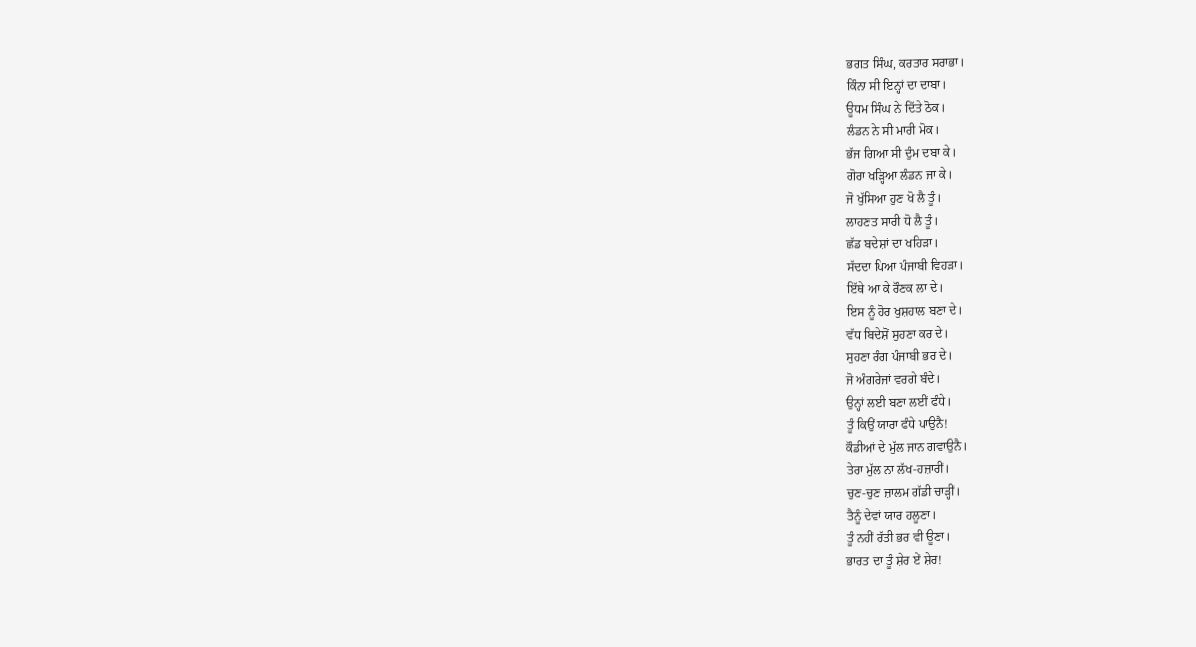ਭਗਤ ਸਿੰਘ, ਕਰਤਾਰ ਸਰਾਭਾ।
ਕਿੰਨਾ ਸੀ ਇਨ੍ਹਾਂ ਦਾ ਦਾਬਾ।
ਊਧਮ ਸਿੰਘ ਨੇ ਦਿੱਤੇ ਠੋਕ।
ਲੰਡਨ ਨੇ ਸੀ ਮਾਰੀ ਮੋਕ।
ਭੱਜ ਗਿਆ ਸੀ ਦੁੰਮ ਦਬਾ ਕੇ।
ਗੋਰਾ ਖੜ੍ਹਿਆ ਲੰਡਨ ਜਾ ਕੇ।
ਜੋ ਖੁੱਸਿਆ ਹੁਣ ਖੋ ਲੈ ਤੂੰ।
ਲਾਹਣਤ ਸਾਰੀ ਧੋ ਲੈ ਤੂੰ।
ਛੱਡ ਬਦੇਸ਼ਾਂ ਦਾ ਖਹਿੜਾ।
ਸੱਦਦਾ ਪਿਆ ਪੰਜਾਬੀ ਵਿਹੜਾ।
ਇੱਥੇ ਆ ਕੇ ਰੌਣਕ ਲਾ ਦੇ।
ਇਸ ਨੂੰ ਹੋਰ ਖੁਸ਼ਹਾਲ ਬਣਾ ਦੇ।
ਵੱਧ ਬਿਦੇਸ਼ੋਂ ਸੁਹਣਾ ਕਰ ਦੇ।
ਸੁਹਣਾ ਰੰਗ ਪੰਜਾਬੀ ਭਰ ਦੇ।
ਜੋ ਅੰਗਰੇਜਾਂ ਵਰਗੇ ਬੰਦੇ।
ਉਨ੍ਹਾਂ ਲਈ ਬਣਾ ਲਈਂ ਫੰਧੇ।
ਤੂੰ ਕਿਉਂ ਯਾਰਾ ਫੰਧੇ ਪਾਉਨੈ!
ਕੌਡੀਆਂ ਦੇ ਮੁੱਲ ਜਾਨ ਗਵਾਉਨੈ।
ਤੇਰਾ ਮੁੱਲ ਨਾ ਲੱਖ-ਹਜ਼ਾਰੀਂ।
ਚੁਣ-ਚੁਣ ਜ਼ਾਲਮ ਗੱਡੀ ਚਾੜ੍ਹੀਂ।
ਤੈਨੂੰ ਦੇਵਾਂ ਯਾਰ ਹਲੂਣਾ।
ਤੂੰ ਨਹੀਂ ਰੱਤੀ ਭਰ ਵੀ ਊਣਾ।
ਭਾਰਤ ਦਾ ਤੂੰ ਸ਼ੇਰ ਏਂ ਸ਼ੇਰ!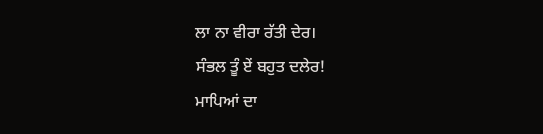ਲਾ ਨਾ ਵੀਰਾ ਰੱਤੀ ਦੇਰ।
ਸੰਭਲ ਤੂੰ ਏਂ ਬਹੁਤ ਦਲੇਰ!
ਮਾਪਿਆਂ ਦਾ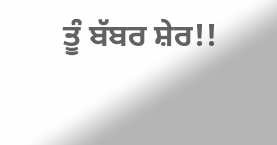ਤੂੰ ਬੱਬਰ ਸ਼ੇਰ!!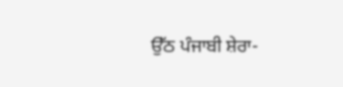ਉੱਠ ਪੰਜਾਬੀ ਸ਼ੇਰਾ-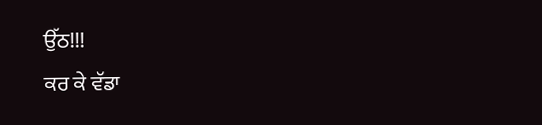ਉੱਠ!!!
ਕਰ ਕੇ ਵੱਡਾ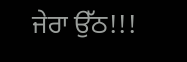ਜੇਰਾ ਉੱਠ!!!